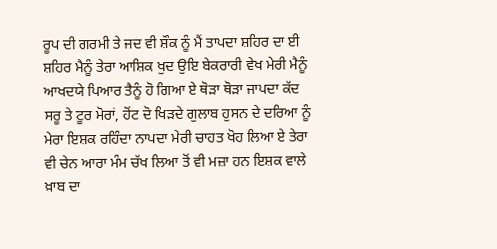ਰੂਪ ਦੀ ਗਰਮੀ ਤੇ ਜਦ ਵੀ ਸ਼ੌਕ ਨੂੰ ਮੈਂ ਤਾਪਦਾ ਸ਼ਹਿਰ ਦਾ ਈ ਸ਼ਹਿਰ ਮੈਨੂੰ ਤੇਰਾ ਆਸ਼ਿਕ ਖੁਦ ਉਇ ਬੇਕਰਾਰੀ ਵੇਖ ਮੇਰੀ ਮੈਨੂੰ ਆਖਦਯੇ ਪਿਆਰ ਤੈਨੂੰ ਹੋ ਗਿਆ ਏ ਥੋੜਾ ਥੋੜਾ ਜਾਪਦਾ ਕੱਦ ਸਰੂ ਤੇ ਟੂਰ ਮੋਰਾਂ, ਹੋਂਟ ਦੋ ਖਿੜਦੇ ਗੁਲਾਬ ਹੁਸਨ ਦੇ ਦਰਿਆ ਨੂੰ ਮੇਰਾ ਇਸ਼ਕ ਰਹਿੰਦਾ ਨਾਪਦਾ ਮੇਰੀ ਚਾਹਤ ਖੋਹ ਲਿਆ ਏ ਤੇਰਾ ਵੀ ਚੇਨ ਆਰਾ ਮੰਮ ਚੱਖ ਲਿਆ ਤੋਂ ਵੀ ਮਜ਼ਾ ਹਨ ਇਸ਼ਕ ਵਾਲੇ ਖ਼ਾਬ ਦਾ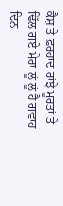ਕੈਸ਼ ਤੇ ਫ਼ਰਹਾਦ ਰਾਂਝੇ ਮੂਰਤਾਂ ਤੇ ਢਿੱਲ ਗਏ ਮੇਰਾ ਲੂਂ ਲੂਂ ਹੈ ਗਵਾਹ ਦਿਨ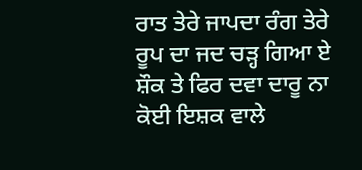ਰਾਤ ਤੇਰੇ ਜਾਪਦਾ ਰੰਗ ਤੇਰੇ ਰੂਪ ਦਾ ਜਦ ਚੜ੍ਹ ਗਿਆ ਏ ਸ਼ੌਕ ਤੇ ਫਿਰ ਦਵਾ ਦਾਰੂ ਨਾ ਕੋਈ ਇਸ਼ਕ ਵਾਲੇ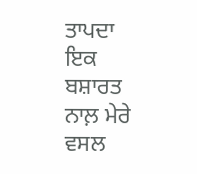ਤਾਪਦਾ ਇਕ ਬਸ਼ਾਰਤ ਨਾਲ਼ ਮੇਰੇ ਵਸਲ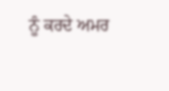ਨੂੰ ਕਰਦੇ ਅਮਰ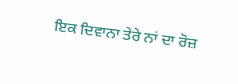ਇਕ ਦਿਵਾਨਾ ਤੇਰੇ ਨਾਂ ਦਾ ਰੋਜ਼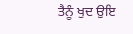ਤੈਨੂੰ ਖੁਦ ਉਇ